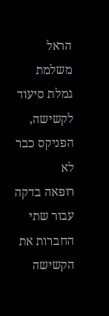הראל משלמת גמלת סיעוד לקשישה, הפניקס כבר לא
רופאה בדקה עבור שתי החברות את הקשישה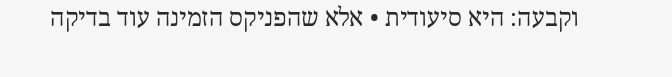וקבעה: היא סיעודית • אלא שהפניקס הזמינה עוד בדיקה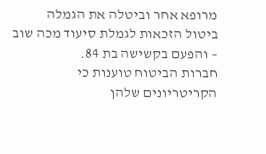מרופא אחר וביטלה את הגמלה
ביטול הזכאות לגמלת סיעוד מכה שוב – והפעם בקשישה בת 84.
חברות הביטוח טוענות כי הקריטריונים שלהן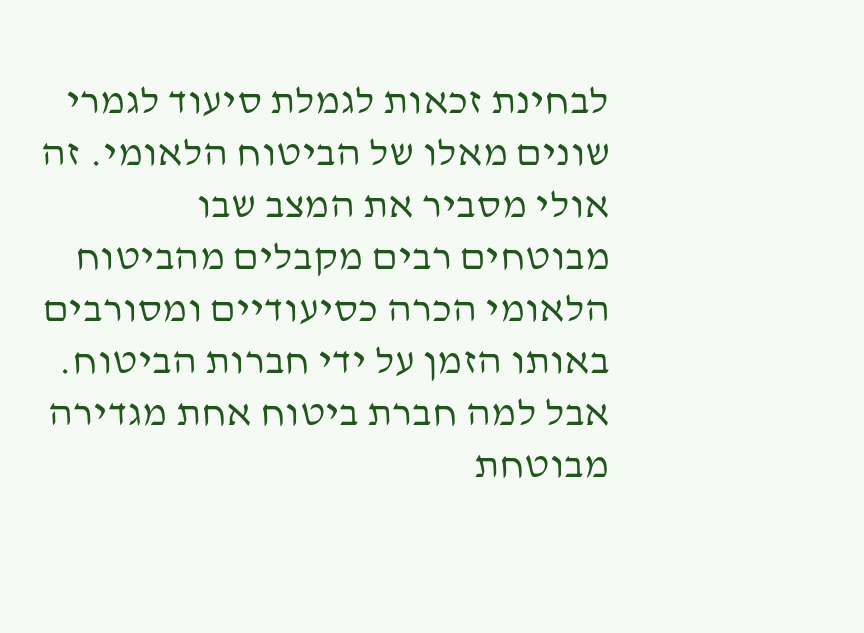לבחינת זכאות לגמלת סיעוד לגמרי שונים מאלו של הביטוח הלאומי. זה אולי מסביר את המצב שבו מבוטחים רבים מקבלים מהביטוח הלאומי הכרה כסיעודיים ומסורבים באותו הזמן על ידי חברות הביטוח.
אבל למה חברת ביטוח אחת מגדירה מבוטחת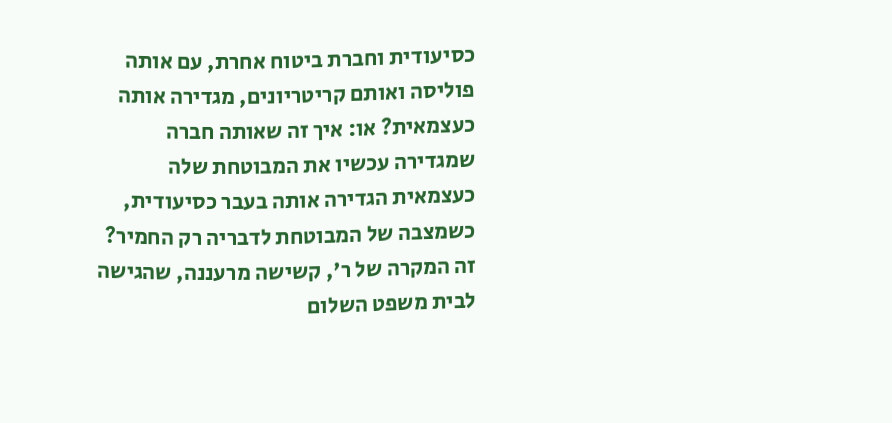כסיעודית וחברת ביטוח אחרת, עם אותה פוליסה ואותם קריטריונים, מגדירה אותה כעצמאית? או: איך זה שאותה חברה שמגדירה עכשיו את המבוטחת שלה כעצמאית הגדירה אותה בעבר כסיעודית, כשמצבה של המבוטחת לדבריה רק החמיר?
זה המקרה של ר', קשישה מרעננה, שהגישה לבית משפט השלום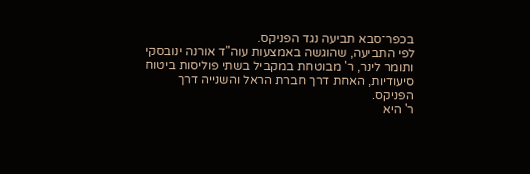בכפר־סבא תביעה נגד הפניקס.
לפי התביעה, שהוגשה באמצעות עוה"ד אורנה ינובסקי ותומר לינר, ר' מבוטחת במקביל בשתי פוליסות ביטוח סיעודיות, האחת דרך חברת הראל והשנייה דרך הפניקס.
ר' היא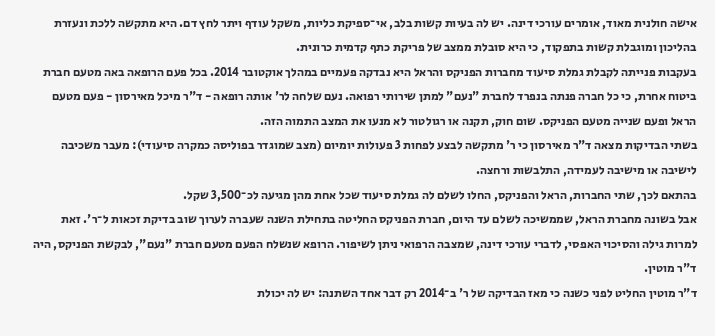אישה חולנית מאוד, אומרים עורכי דינה. יש לה בעיות קשות בלב, אי־ספיקת כליות, משקל עודף ויתר לחץ דם. היא מתקשה ללכת ונעזרת בהליכון ומוגבלת קשות בתפקוד, כי היא סובלת ממצב של פריקת כתף קדמית כרונית.
בעקבות פנייתה לקבלת גמלת סיעוד מחברות הפניקס והראל היא נבדקה פעמיים במהלך אוקטובר 2014. בכל פעם הרופאה באה מטעם חברת ביטוח אחרת, כי כל חברה פנתה בנפרד לחברת "נעם" למתן שירותי רפואה. נעם שלחה לר' אותה רופאה - ד"ר מיכל מאירסון - פעם מטעם הראל ופעם שנייה מטעם הפניקס. שום חוק, תקנה או רגולטור לא מנעו את המצב התמוה הזה.
בשתי הבדיקות מצאה ד"ר מאירסון כי ר' מתקשה לבצע לפחות 3 פעולות יומיום (מצב שמוגדר בפוליסה כמקרה סיעודי): מעבר משכיבה לישיבה או מישיבה לעמידה, התלבשות ורחצה.
בהתאם לכך, שתי החברות, הראל והפניקס, החלו לשלם לה גמלת סיעוד שכל אחת מהן מגיעה לכ־3,500 שקל.
אבל בשונה מחברת הראל, שממשיכה לשלם עד היום, חברת הפניקס החליטה בתחילת השנה שעברה לערוך שוב בדיקת זכאות ל־ר'. זאת למרות גילה והסיכוי האפסי, לדברי עורכי דינה, שמצבה הרפואי ניתן לשיפור. הרופא שנשלח הפעם מטעם חברת "נעם", לבקשת הפניקס, היה ד"ר מוטין.
ד"ר מוטין החליט לפני כשנה כי מאז הבדיקה של ר' ב־2014 רק דבר אחד השתנה: יש לה יכולת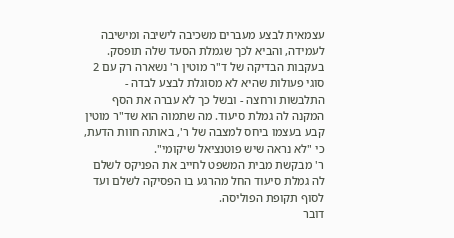עצמאית לבצע מעברים משכיבה לישיבה ומישיבה לעמידה, והביא לכך שגמלת הסעד שלה תופסק.
בעקבות הבדיקה של ד"ר מוטין ר' נשארה רק עם 2 סוגי פעולות שהיא לא מסוגלת לבצע לבדה - התלבשות ורחצה - ובשל כך לא עברה את הסף המקנה לה גמלת סיעוד. מה שתמוה הוא שד"ר מוטין קבע בעצמו ביחס למצבה של ר', באותה חוות הדעת, כי "לא נראה שיש פוטנציאל שיקומי".
ר' מבקשת מבית המשפט לחייב את הפניקס לשלם לה גמלת סיעוד החל מהרגע בו הפסיקה לשלם ועד לסוף תקופת הפוליסה.
דובר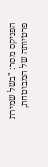הפניקס מסר: "בשל שמירת פרטיותה של המבוטחת,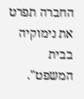החברה תפרט את נימוקיה בבית המשפט".